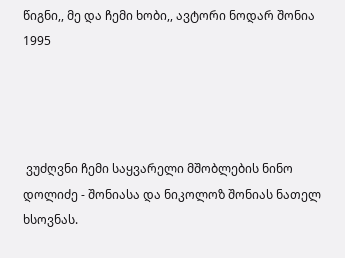წიგნი,, მე და ჩემი ხობი,, ავტორი ნოდარ შონია 1995




 ვუძღვნი ჩემი საყვარელი მშობლების ნინო დოლიძე - შონიასა და ნიკოლოზ შონიას ნათელ ხსოვნას.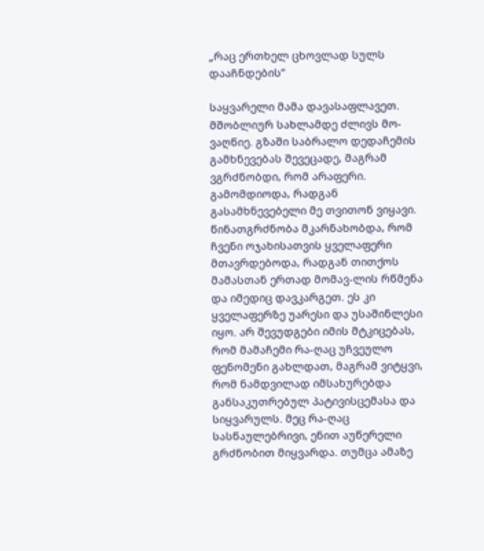„რაც ერთხელ ცხოვლად სულს დააჩნდების“

საყვარელი მამა დავასაფლავეთ. მშობლიურ სახლამდე ძლივს მო-ვაღწიე. გზაში საბრალო დედაჩემის გამხნევებას შევეცადე, მაგრამ ვგრძნობდი, რომ არაფერი. გამომდიოდა, რადგან გასამხნევებელი მე თვითონ ვიყავი. წინათგრძნობა მკარნახობდა, რომ ჩვენი ოჯახისათვის ყველაფერი მთავრდებოდა, რადგან თითქოს მამასთან ერთად მომავ-ლის რწმენა და იმედიც დავკარგეთ. ეს კი ყველაფერზე უარესი და უსაშინლესი იყო. არ შევუდგები იმის მტკიცებას, რომ მამაჩემი რა-ღაც უჩვეულო ფენომენი გახლდათ, მაგრამ ვიტყვი, რომ ნამდვილად იმსახურებდა განსაკუთრებულ პატივისცემასა და სიყვარულს. მეც რა-ღაც სასწაულებრივი, ენით აუწერელი გრძნობით მიყვარდა. თუმცა ამაზე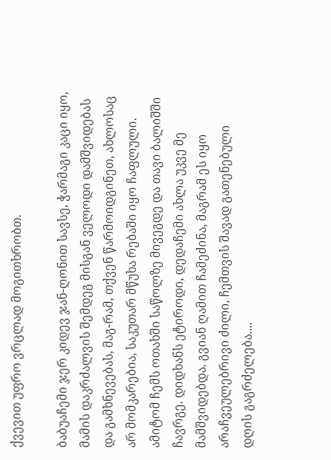ქვევით უფრო ვრცლად მოგითხრობთ.

ბაბუაჩემი ჯერ კიდევ ჯან-ღონით სავსე, ჭარმაგი კაცი იყო, მამის დაკრძალვის შემდეგ მისგან ველოდი დამშვიდებას და გამხნევებას, მაგ-რამ, თქვენ წარმოიდგინეთ, ახლოსაც არ მომკარებია, საკუთარ მწუხა რებაში იყო ჩაფლული. ამიტომ ჩემს ოთახში საწოლზე მივეგდე და თავი ბალიშში ჩავრგე. დიდხანს ეტიროდი, დედაჩემი ახლა უკვე მე მამშვიდებდა. გვიან ღამით ჩამეძინა, მაგრამ ეს იყო არაჩვეულებრივი ძილი, ჩემთვის შავად გათენებული დღის გაგრძელება....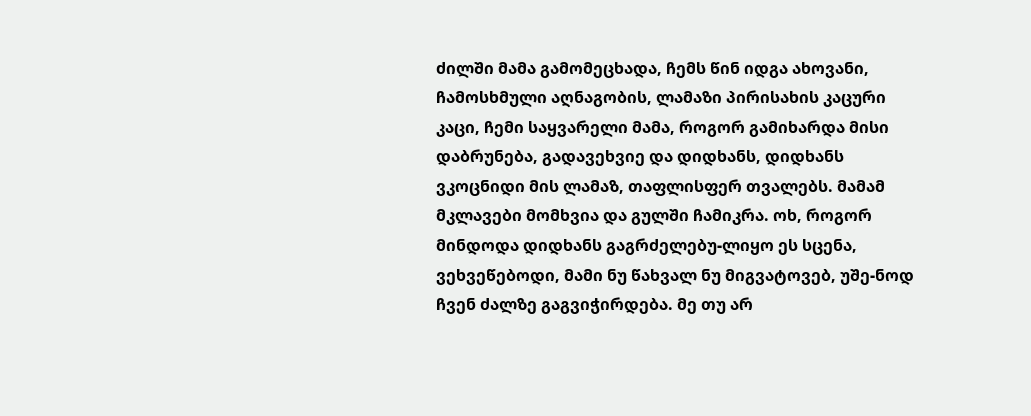ძილში მამა გამომეცხადა, ჩემს წინ იდგა ახოვანი, ჩამოსხმული აღნაგობის, ლამაზი პირისახის კაცური კაცი, ჩემი საყვარელი მამა, როგორ გამიხარდა მისი დაბრუნება, გადავეხვიე და დიდხანს, დიდხანს ვკოცნიდი მის ლამაზ, თაფლისფერ თვალებს. მამამ მკლავები მომხვია და გულში ჩამიკრა. ოხ, როგორ მინდოდა დიდხანს გაგრძელებუ-ლიყო ეს სცენა, ვეხვეწებოდი, მამი ნუ წახვალ ნუ მიგვატოვებ, უშე-ნოდ ჩვენ ძალზე გაგვიჭირდება. მე თუ არ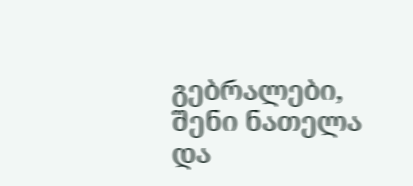გებრალები, შენი ნათელა და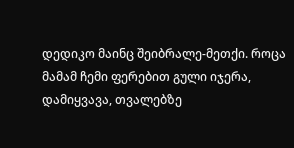დედიკო მაინც შეიბრალე-მეთქი. როცა მამამ ჩემი ფერებით გული იჯერა, დამიყვავა, თვალებზე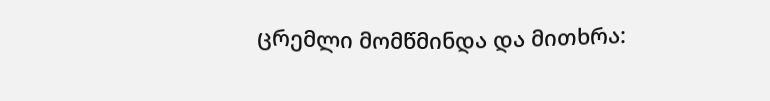ცრემლი მომწმინდა და მითხრა: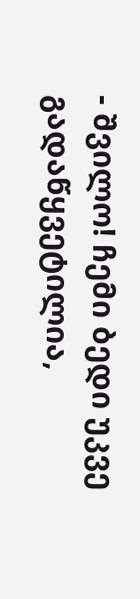- შვილო! ჩემი ბედი უკვე გადაწყვეტილია,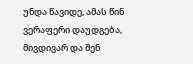უნდა წავიდე, ამას წინ ვერაფერი დაუდგება, მივდივარ და შენ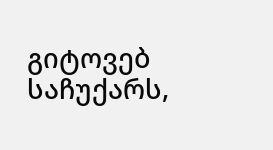გიტოვებ საჩუქარს,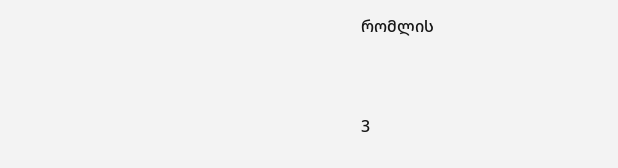რომლის


3